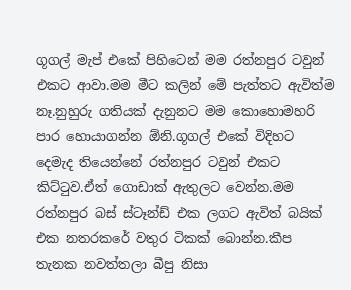ගූගල් මැප් එකේ පිහිටෙන් මම රත්නපුර ටවුන් එකට ආවා.මම මීට කලින් මේ පැත්තට ඇවිත්ම නෑ.නුහුරු ගතියක් දැනුනට මම කොහොමහරි පාර හොයාගන්න ඕනි.ගූගල් එකේ විදිහට දෙමැද තියෙන්නේ රත්නපුර ටවුන් එකට කිට්ටුව.ඒත් ගොඩාක් ඇතුලට වෙන්න.මම රත්නපුර බස් ස්ටෑන්ඩ් එක ලගට ඇවිත් බයික් එක නතරකරේ වතුර ටිකක් බොන්න.කීප තැනක නවත්තලා බීපු නිසා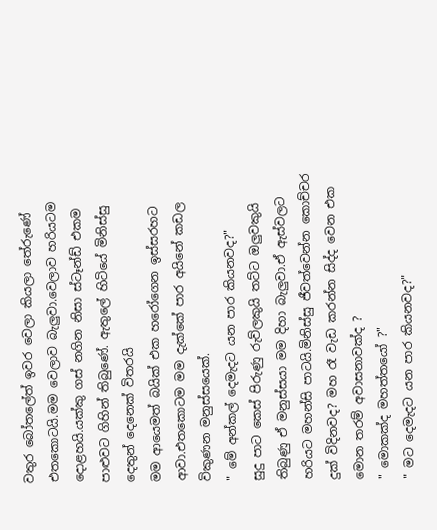වතුර බෝතලේත් ඉවර වෙලා කියලා තේරුණේ එතකොටයි.මම වෙලාව බැලුවා.වෙලාව හරියටම දොළහයි.යක්කු ගස් නගින නිසා ස්ටෑන්ඩ් එකම පාළුවට ගිහින් තිබුණේ. ඇතුලේ හිටියේ මිනිස්සු දෙතුන් දෙනෙක් විතරයි
මම ආයෙමත් බයික් එක හරෝගෙන ඉස්සරහට ආවා.එතකොටම මම දැක්කේ පාර අයිනේ කඩල විකුණන මනුස්සයෙක්.
" මේ අන්කල් දෙමැදට යන පාර කියනවද?"
සුදු පාට කෙස් පිරුණු රුව්ලකුයි තට්ට ඔලුවකුයි තිබුණු ඒ මනුස්සයා මම දිහා බැලුවා.ඒ ඇස්වලට හරියට මහන්සි පාටයි.මිනිස්සු ජීවත්වෙන්න කොච්චර දුක් විදිනවද? මහ රෑ වැඩ කරන්න සිද්ද වෙන එක මොන තරම් අවාසනාවක්ද ?
" මොකක්ද මහත්තයෝ ?"
" මට දෙමැදට යන පාර කියනවද?"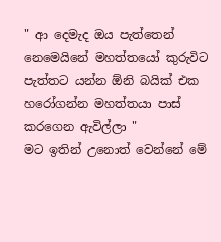" ආ දෙමැද ඔය පැත්තෙන් නෙමෙයිනේ මහත්තයෝ කුරුවිට පැත්තට යන්න ඕනි බයික් එක හරෝගන්න මහත්තයා පාස් කරගෙන ඇවිල්ලා "
මට ඉතින් උනොත් වෙන්නේ මේ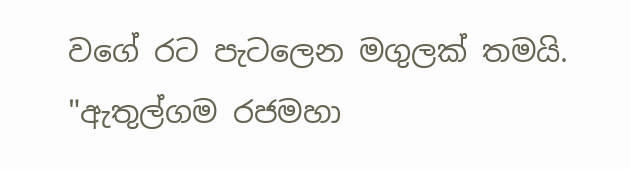වගේ රට පැටලෙන මගුලක් තමයි.
"ඇතුල්ගම රජමහා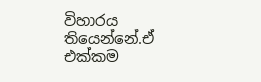විහාරය තියෙන්නේ.ඒ එක්කම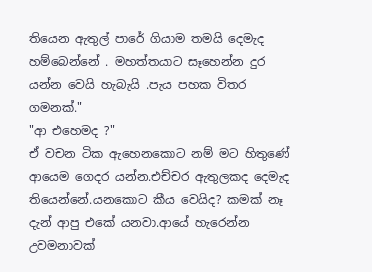තියෙන ඇතුල් පාරේ ගියාම තමයි දෙමැද හම්බෙන්නේ . මහත්තයාට සෑහෙන්න දුර යන්න වෙයි හැබැයි .පැය පහක විතර ගමනක්."
"ආ එහෙමද ?"
ඒ වචන ටික ඇහෙනකොට නම් මට හිතුණේ ආයෙම ගෙදර යන්න.එච්චර ඇතුලකද දෙමැද තියෙන්නේ.යනකොට කීය වෙයිද? කමක් නෑ දැන් ආපු එකේ යනවා.ආයේ හැරෙන්න උවමනාවක්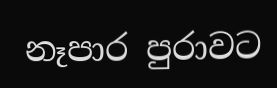නෑපාර පුරාවට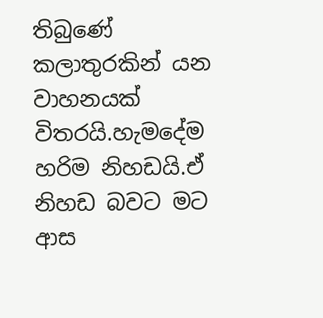තිබුණේ කලාතුරකින් යන වාහනයක් විතරයි.හැමදේම හරිම නිහඩයි.ඒ නිහඩ බවට මට ආස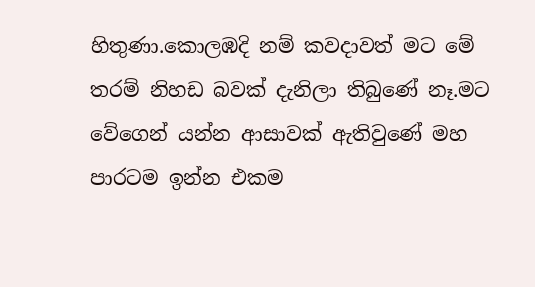හිතුණා.කොලඹදි නම් කවදාවත් මට මේ තරම් නිහඩ බවක් දැනිලා තිබුණේ නෑ.මට වේගෙන් යන්න ආසාවක් ඇතිවුණේ මහ පාරටම ඉන්න එකම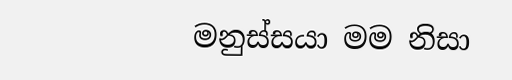මනුස්සයා මම නිසා